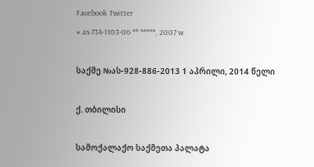Facebook Twitter
# as-734-1103-06 ** *****, 2007 w

საქმე №ას-928-886-2013 1 აპრილი, 2014 წელი

ქ. თბილისი

სამოქალაქო საქმეთა პალატა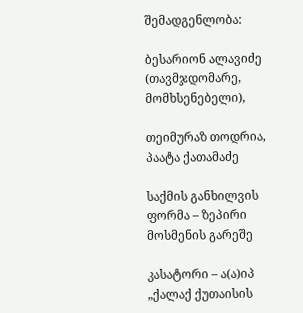შემადგენლობა:

ბესარიონ ალავიძე (თავმჯდომარე, მომხსენებელი),

თეიმურაზ თოდრია, პაატა ქათამაძე

საქმის განხილვის ფორმა – ზეპირი მოსმენის გარეშე

კასატორი – ა(ა)იპ „ქალაქ ქუთაისის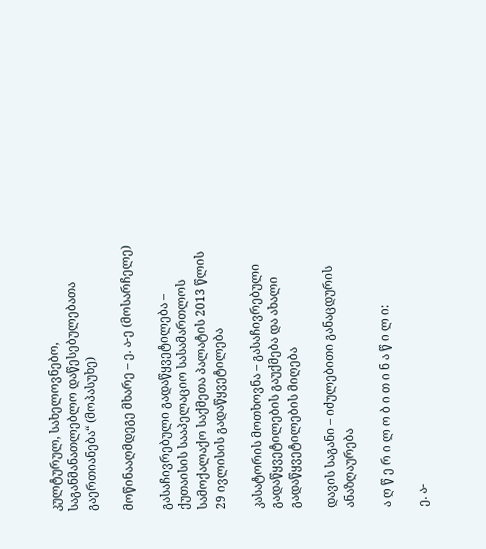კულტურულ, სახელოვნებო, საგანმანათლებლო დაწესებულებათა გაერთიანება“ (მოპასუხე)

მოწინააღმდეგე მხარე – ე. ა-ე (მოსარჩელე)

გასაჩივრებული გადაწყვეტილება – ქუთაისის სააპელაციო სასამართლოს სამოქალაქო საქმეთა პალატის 2013 წლის 29 ივლისის გადაწყვეტილება

კასატორის მოთხოვნა – გასაჩივრებული გადაწყვეტილების გაუქმება და ახალი გადაწყვეტილების მიღება

დავის საგანი – იძულებითი განაცდურის ანაზღაურება

ა ღ წ ე რ ი ლ ო ბ ი თ ი ნ ა წ ი ლ ი:

ე. ა-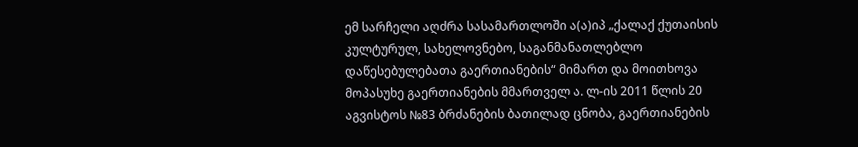ემ სარჩელი აღძრა სასამართლოში ა(ა)იპ „ქალაქ ქუთაისის კულტურულ, სახელოვნებო, საგანმანათლებლო დაწესებულებათა გაერთიანების“ მიმართ და მოითხოვა მოპასუხე გაერთიანების მმართველ ა. ლ-ის 2011 წლის 20 აგვისტოს №83 ბრძანების ბათილად ცნობა, გაერთიანების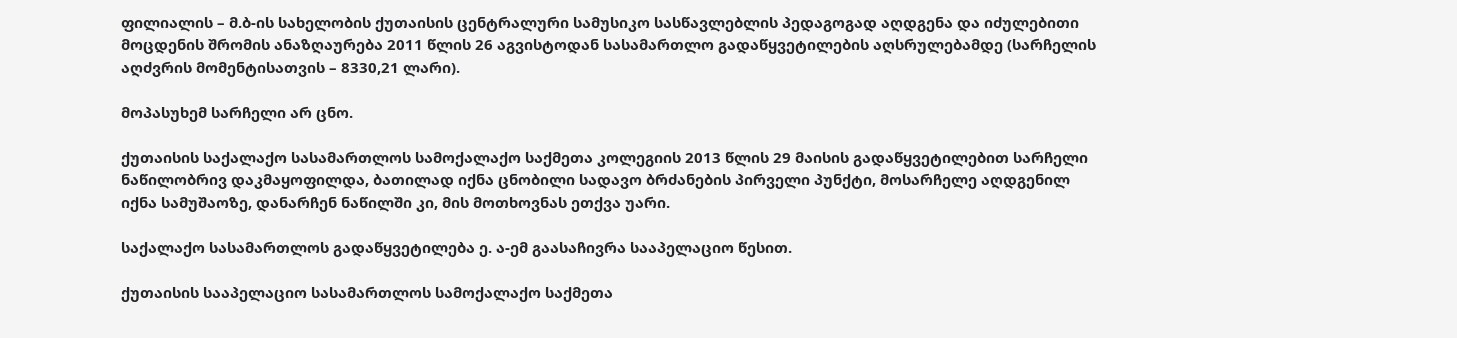ფილიალის – მ.ბ-ის სახელობის ქუთაისის ცენტრალური სამუსიკო სასწავლებლის პედაგოგად აღდგენა და იძულებითი მოცდენის შრომის ანაზღაურება 2011 წლის 26 აგვისტოდან სასამართლო გადაწყვეტილების აღსრულებამდე (სარჩელის აღძვრის მომენტისათვის – 8330,21 ლარი).

მოპასუხემ სარჩელი არ ცნო.

ქუთაისის საქალაქო სასამართლოს სამოქალაქო საქმეთა კოლეგიის 2013 წლის 29 მაისის გადაწყვეტილებით სარჩელი ნაწილობრივ დაკმაყოფილდა, ბათილად იქნა ცნობილი სადავო ბრძანების პირველი პუნქტი, მოსარჩელე აღდგენილ იქნა სამუშაოზე, დანარჩენ ნაწილში კი, მის მოთხოვნას ეთქვა უარი.

საქალაქო სასამართლოს გადაწყვეტილება ე. ა-ემ გაასაჩივრა სააპელაციო წესით.

ქუთაისის სააპელაციო სასამართლოს სამოქალაქო საქმეთა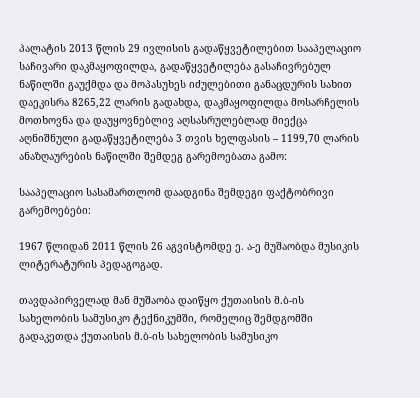პალატის 2013 წლის 29 ივლისის გადაწყვეტილებით სააპელაციო საჩივარი დაკმაყოფილდა, გადაწყვეტილება გასაჩივრებულ ნაწილში გაუქმდა და მოპასუხეს იძულებითი განაცდურის სახით დაეკისრა 8265,22 ლარის გადახდა, დაკმაყოფილდა მოსარჩელის მოთხოვნა და დაუყოვნებლივ აღსასრულებლად მიექცა აღნიშნული გადაწყვეტილება 3 თვის ხელფასის – 1199,70 ლარის ანაზღაურების ნაწილში შემდეგ გარემოებათა გამო:

სააპელაციო სასამართლომ დაადგინა შემდეგი ფაქტობრივი გარემოებები:

1967 წლიდან 2011 წლის 26 აგვისტომდე ე. ა-ე მუშაობდა მუსიკის ლიტერატურის პედაგოგად.

თავდაპირველად მან მუშაობა დაიწყო ქუთაისის მ.ბ-ის სახელობის სამუსიკო ტექნიკუმში, რომელიც შემდგომში გადაკეთდა ქუთაისის მ.ბ-ის სახელობის სამუსიკო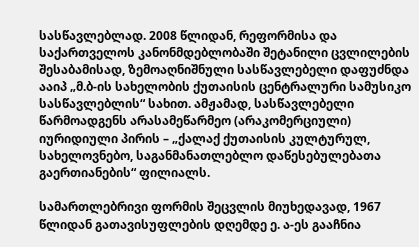სასწავლებლად. 2008 წლიდან, რეფორმისა და საქართველოს კანონმდებლობაში შეტანილი ცვლილების შესაბამისად, ზემოაღნიშნული სასწავლებელი დაფუძნდა ააიპ „მ.ბ-ის სახელობის ქუთაისის ცენტრალური სამუსიკო სასწავლებლის“ სახით. ამჟამად, სასწავლებელი წარმოადგენს არასამეწარმეო (არაკომერციული) იურიდიული პირის – „ქალაქ ქუთაისის კულტურულ, სახელოვნებო, საგანმანათლებლო დაწესებულებათა გაერთიანების“ ფილიალს.

სამართლებრივი ფორმის შეცვლის მიუხედავად, 1967 წლიდან გათავისუფლების დღემდე ე. ა-ეს გააჩნია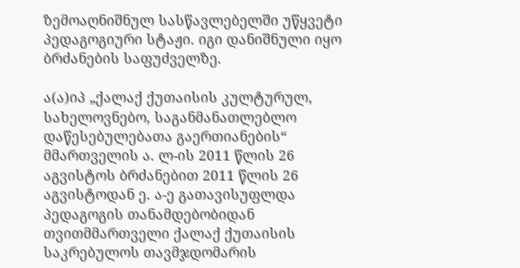ზემოაღნიშნულ სასწავლებელში უწყვეტი პედაგოგიური სტაჟი. იგი დანიშნული იყო ბრძანების საფუძველზე.

ა(ა)იპ „ქალაქ ქუთაისის კულტურულ, სახელოვნებო, საგანმანათლებლო დაწესებულებათა გაერთიანების“ მმართველის ა. ლ-ის 2011 წლის 26 აგვისტოს ბრძანებით 2011 წლის 26 აგვისტოდან ე. ა-ე გათავისუფლდა პედაგოგის თანამდებობიდან თვითმმართველი ქალაქ ქუთაისის საკრებულოს თავმჯდომარის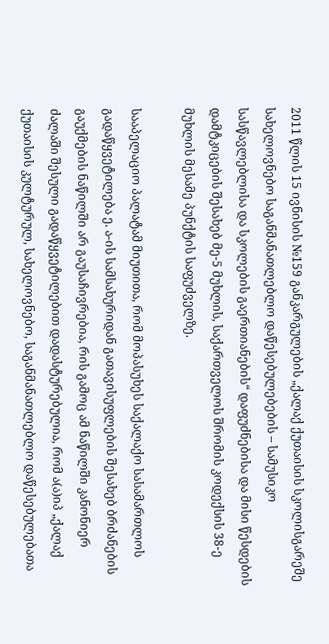2011 წლის 15 ივნისის №159 განკარგულების „ქალაქ ქუთაისის სკოლისგარეშე სახელოვნებო საგანმანათლებლო დაწესებულებების – სამუსიკო სასწავლებლისა და სკოლების გაერთიანების“ დაფუძნებისა და მისი წესდების დამტკიცების შესახებ მე-5 მუხლის, საქართველოს შრომის კოდექსის 38-ე მუხლის მესამე პუნქტის საფუძველზე.

სააპელაციო პალატამ მიუთითა, რომ მოპასუხეს საქალაქო სასამართლოს გადაწყვეტილება ე. ა-ის სამსახურიდან გათავისუფლების შესახებ ბრძანების გაუქმების ნაწილში არ გაუსაჩივრებია, რის გამოც ამ ნაწილში კანონიერ ძალაში შესული გადაწყვეტილებით დადასტურებულია, რომ ა(ა)იპ „ქალაქ ქუთაისის კულტურულ, სახელოვნებო, საგანმანათლებლო დაწესებულებათა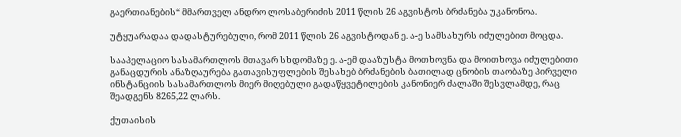გაერთიანების“ მმართველ ანდრო ლოსაბერიძის 2011 წლის 26 აგვისტოს ბრძანება უკანონოა.

უტყუარადაა დადასტურებული, რომ 2011 წლის 26 აგვისტოდან ე. ა-ე სამსახურს იძულებით მოცდა.

სააპელაციო სასამართლოს მთავარ სხდომაზე ე. ა-ემ დააზუსტა მოთხოვნა და მოითხოვა იძულებითი განაცდურის ანაზღაურება გათავისუფლების შესახებ ბრძანების ბათილად ცნობის თაობაზე პირველი ინსტანციის სასამართლოს მიერ მიღებული გადაწყვეტილების კანონიერ ძალაში შესვლამდე, რაც შეადგენს 8265,22 ლარს.

ქუთაისის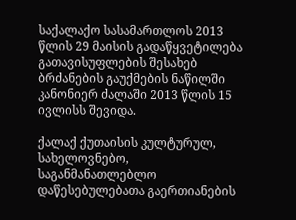საქალაქო სასამართლოს 2013 წლის 29 მაისის გადაწყვეტილება გათავისუფლების შესახებ ბრძანების გაუქმების ნაწილში კანონიერ ძალაში 2013 წლის 15 ივლისს შევიდა.

ქალაქ ქუთაისის კულტურულ, სახელოვნებო, საგანმანათლებლო დაწესებულებათა გაერთიანების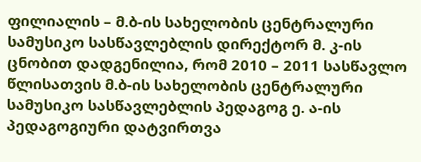ფილიალის – მ.ბ-ის სახელობის ცენტრალური სამუსიკო სასწავლებლის დირექტორ მ. კ-ის ცნობით დადგენილია, რომ 2010 – 2011 სასწავლო წლისათვის მ.ბ-ის სახელობის ცენტრალური სამუსიკო სასწავლებლის პედაგოგ ე. ა-ის პედაგოგიური დატვირთვა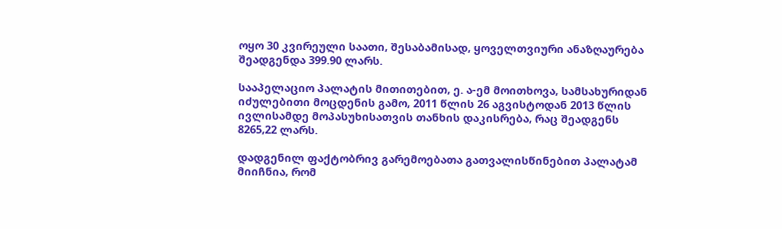ოყო 30 კვირეული საათი, შესაბამისად, ყოველთვიური ანაზღაურება შეადგენდა 399.90 ლარს.

სააპელაციო პალატის მითითებით, ე. ა-ემ მოითხოვა, სამსახურიდან იძულებითი მოცდენის გამო, 2011 წლის 26 აგვისტოდან 2013 წლის ივლისამდე მოპასუხისათვის თანხის დაკისრება, რაც შეადგენს 8265,22 ლარს.

დადგენილ ფაქტობრივ გარემოებათა გათვალისწინებით პალატამ მიიჩნია, რომ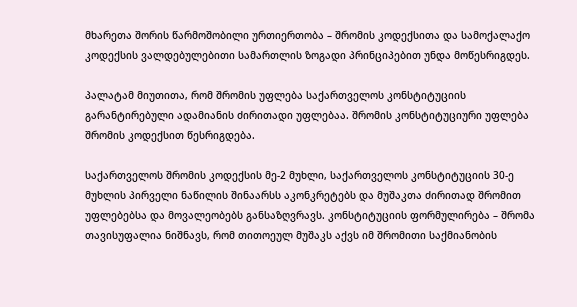მხარეთა შორის წარმოშობილი ურთიერთობა – შრომის კოდექსითა და სამოქალაქო კოდექსის ვალდებულებითი სამართლის ზოგადი პრინციპებით უნდა მოწესრიგდეს.

პალატამ მიუთითა, რომ შრომის უფლება საქართველოს კონსტიტუციის გარანტირებული ადამიანის ძირითადი უფლებაა. შრომის კონსტიტუციური უფლება შრომის კოდექსით წესრიგდება.

საქართველოს შრომის კოდექსის მე-2 მუხლი, საქართველოს კონსტიტუციის 30-ე მუხლის პირველი ნაწილის შინაარსს აკონკრეტებს და მუშაკთა ძირითად შრომით უფლებებსა და მოვალეობებს განსაზღვრავს. კონსტიტუციის ფორმულირება – შრომა თავისუფალია ნიშნავს, რომ თითოეულ მუშაკს აქვს იმ შრომითი საქმიანობის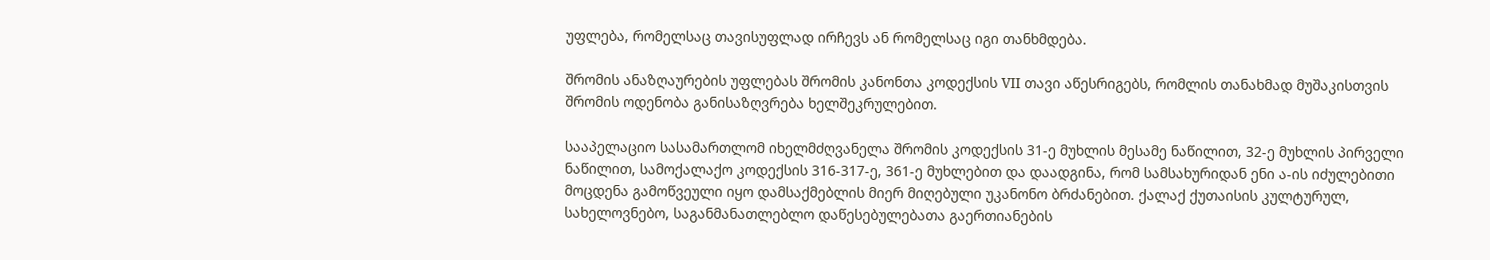უფლება, რომელსაც თავისუფლად ირჩევს ან რომელსაც იგი თანხმდება.

შრომის ანაზღაურების უფლებას შრომის კანონთა კოდექსის VII თავი აწესრიგებს, რომლის თანახმად მუშაკისთვის შრომის ოდენობა განისაზღვრება ხელშეკრულებით.

სააპელაციო სასამართლომ იხელმძღვანელა შრომის კოდექსის 31-ე მუხლის მესამე ნაწილით, 32-ე მუხლის პირველი ნაწილით, სამოქალაქო კოდექსის 316-317-ე, 361-ე მუხლებით და დაადგინა, რომ სამსახურიდან ენი ა-ის იძულებითი მოცდენა გამოწვეული იყო დამსაქმებლის მიერ მიღებული უკანონო ბრძანებით. ქალაქ ქუთაისის კულტურულ, სახელოვნებო, საგანმანათლებლო დაწესებულებათა გაერთიანების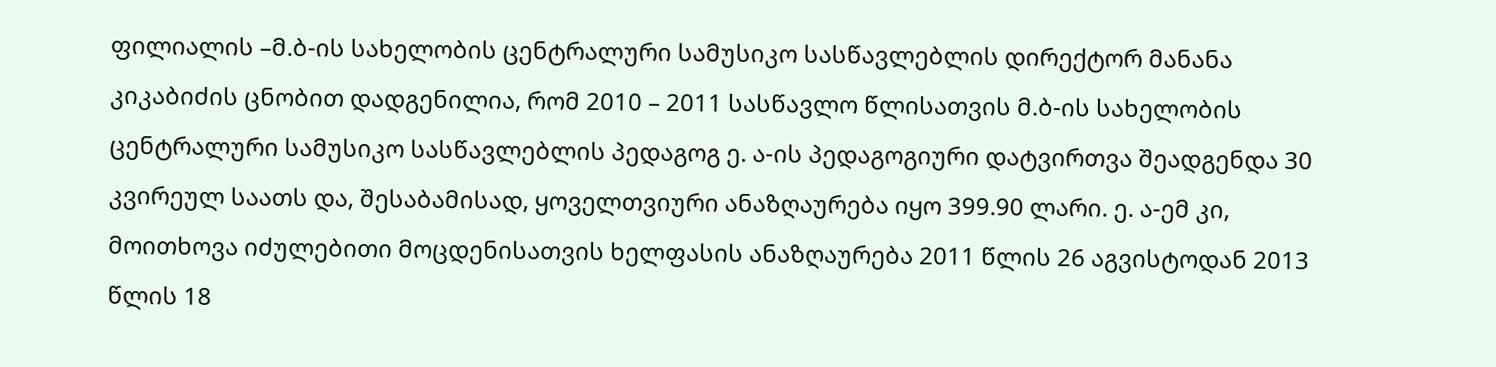ფილიალის –მ.ბ-ის სახელობის ცენტრალური სამუსიკო სასწავლებლის დირექტორ მანანა კიკაბიძის ცნობით დადგენილია, რომ 2010 – 2011 სასწავლო წლისათვის მ.ბ-ის სახელობის ცენტრალური სამუსიკო სასწავლებლის პედაგოგ ე. ა-ის პედაგოგიური დატვირთვა შეადგენდა 30 კვირეულ საათს და, შესაბამისად, ყოველთვიური ანაზღაურება იყო 399.90 ლარი. ე. ა-ემ კი, მოითხოვა იძულებითი მოცდენისათვის ხელფასის ანაზღაურება 2011 წლის 26 აგვისტოდან 2013 წლის 18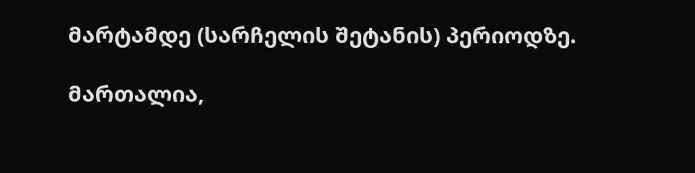მარტამდე (სარჩელის შეტანის) პერიოდზე.

მართალია,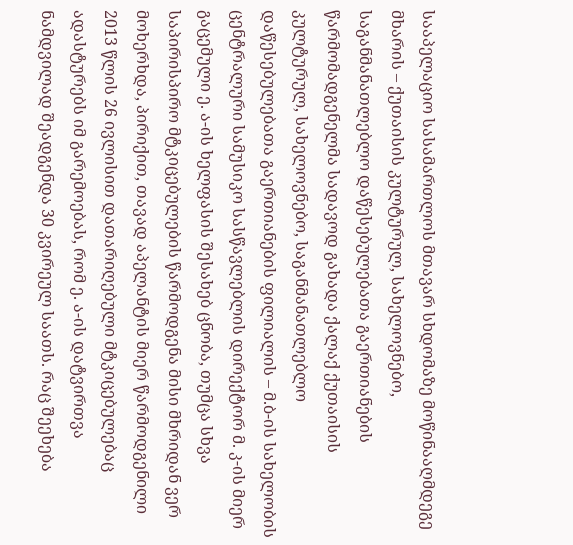სააპელაციო სასამართლოს მთავარ სხდომაზე მოწინააღმდეგე მხარის – ქუთაისის კულტურულ, სახელოვნებო, საგანმანათლებლო დაწესებულებათა გაერთიანების წარმომადგენელმა სადავოდ გახადა ქალაქ ქუთაისის კულტურულ, სახელოვნებო, საგანმანათლებლო დაწესებულებათა გაერთიანების ფილიალის – მ.ბ-ის სახელობის ცენტრალური სამუსიკო სასწავლებლის დირექტორ მ. კ-ის მიერ გაცემული ე. ა-ის ხელფასის შესახებ ცნობა, თუმცა სხვა საპირისპირო მტკიცებულების წარმოდგენა მისი მხრიდან ვერ მოხერხდა, პირიქით, თავად აპელანტის მიერ წარმოდგენილი 2013 წლის 26 ივლისით დათარიღებული მტკიცებულებაც ადასტურებს იმ გარემოებას, რომ ე. ა-ის დატვირთვა ნამდვილად შეადგენდა 30 კვირეულ საათს. რაც შეეხება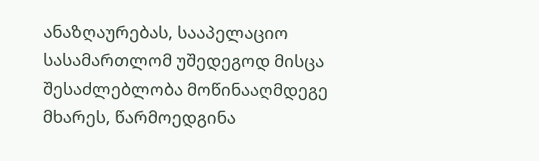ანაზღაურებას, სააპელაციო სასამართლომ უშედეგოდ მისცა შესაძლებლობა მოწინააღმდეგე მხარეს, წარმოედგინა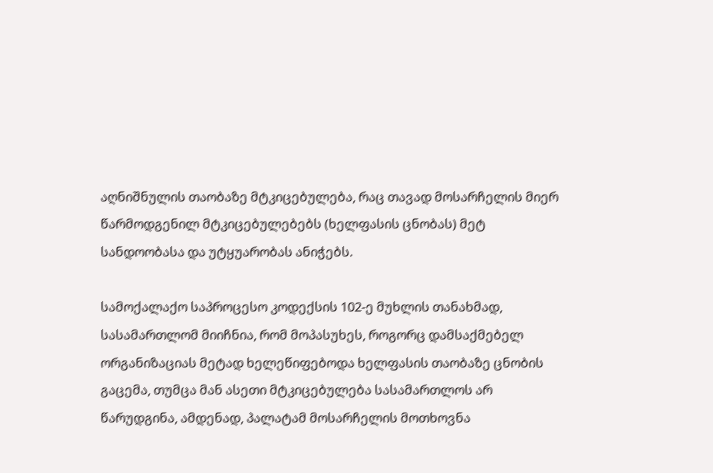აღნიშნულის თაობაზე მტკიცებულება, რაც თავად მოსარჩელის მიერ წარმოდგენილ მტკიცებულებებს (ხელფასის ცნობას) მეტ სანდოობასა და უტყუარობას ანიჭებს.

სამოქალაქო საპროცესო კოდექსის 102-ე მუხლის თანახმად, სასამართლომ მიიჩნია, რომ მოპასუხეს, როგორც დამსაქმებელ ორგანიზაციას მეტად ხელეწიფებოდა ხელფასის თაობაზე ცნობის გაცემა, თუმცა მან ასეთი მტკიცებულება სასამართლოს არ წარუდგინა, ამდენად, პალატამ მოსარჩელის მოთხოვნა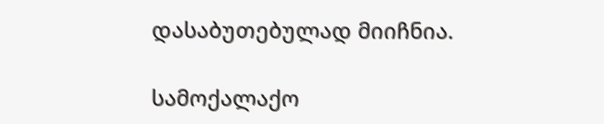დასაბუთებულად მიიჩნია.

სამოქალაქო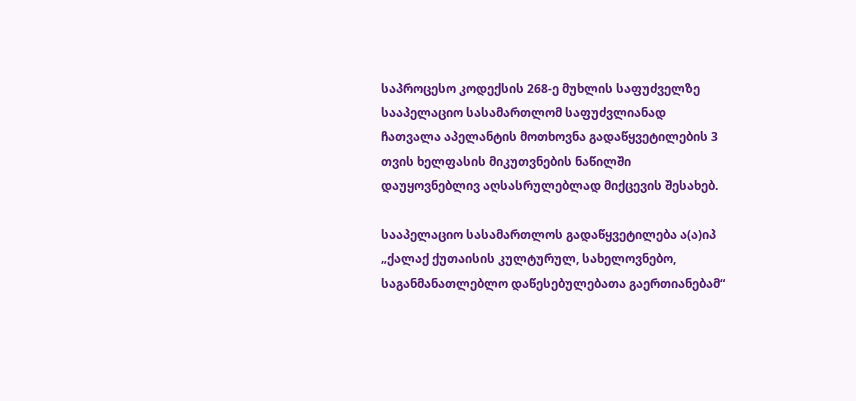საპროცესო კოდექსის 268-ე მუხლის საფუძველზე სააპელაციო სასამართლომ საფუძვლიანად ჩათვალა აპელანტის მოთხოვნა გადაწყვეტილების 3 თვის ხელფასის მიკუთვნების ნაწილში დაუყოვნებლივ აღსასრულებლად მიქცევის შესახებ.

სააპელაციო სასამართლოს გადაწყვეტილება ა(ა)იპ „ქალაქ ქუთაისის კულტურულ, სახელოვნებო, საგანმანათლებლო დაწესებულებათა გაერთიანებამ“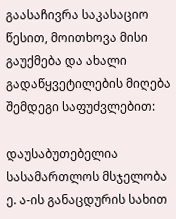გაასაჩივრა საკასაციო წესით, მოითხოვა მისი გაუქმება და ახალი გადაწყვეტილების მიღება შემდეგი საფუძვლებით:

დაუსაბუთებელია სასამართლოს მსჯელობა ე. ა-ის განაცდურის სახით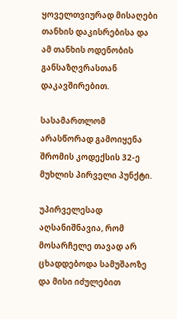ყოველთვიურად მისაღები თანხის დაკისრებისა და ამ თანხის ოდენობის განსაზღვრასთან დაკავშირებით.

სასამართლომ არასწორად გამოიყენა შრომის კოდექსის 32-ე მუხლის პირველი პუნქტი.

უპირველესად აღსანიშნავია, რომ მოსარჩელე თავად არ ცხადდებოდა სამუშაოზე და მისი იძულებით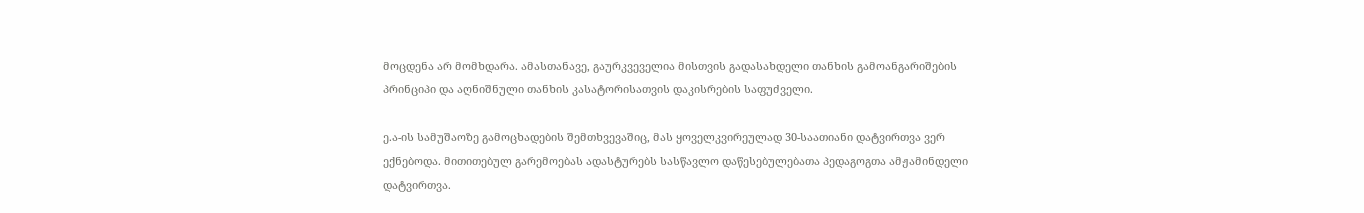მოცდენა არ მომხდარა. ამასთანავე, გაურკვეველია მისთვის გადასახდელი თანხის გამოანგარიშების პრინციპი და აღნიშნული თანხის კასატორისათვის დაკისრების საფუძველი.

ე.ა-ის სამუშაოზე გამოცხადების შემთხვევაშიც, მას ყოველკვირეულად 30-საათიანი დატვირთვა ვერ ექნებოდა. მითითებულ გარემოებას ადასტურებს სასწავლო დაწესებულებათა პედაგოგთა ამჟამინდელი დატვირთვა.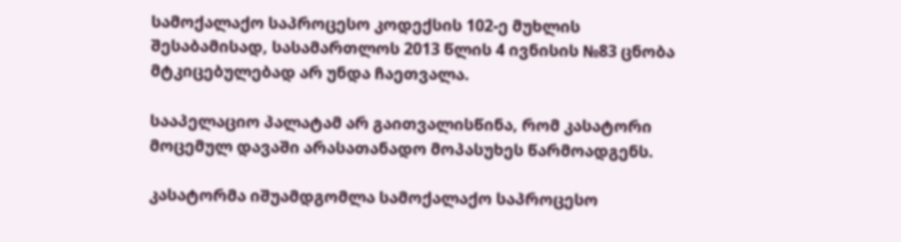სამოქალაქო საპროცესო კოდექსის 102-ე მუხლის შესაბამისად, სასამართლოს 2013 წლის 4 ივნისის №83 ცნობა მტკიცებულებად არ უნდა ჩაეთვალა.

სააპელაციო პალატამ არ გაითვალისწინა, რომ კასატორი მოცემულ დავაში არასათანადო მოპასუხეს წარმოადგენს.

კასატორმა იშუამდგომლა სამოქალაქო საპროცესო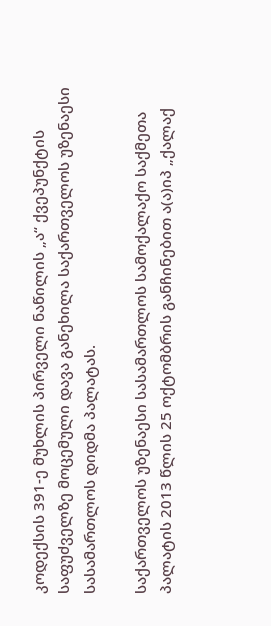კოდექსის 391-ე მუხლის პირველი ნაწილის „ა“ ქვეპუნქტის საფუძველზე მოცემული დავა განეხილა საქართველოს უზენაესი სასამართლოს დიდმა პალატას.

საქართველოს უზენაესი სასამართლოს სამოქალაქო საქმეთა პალატის 2013 წლის 25 ოქტომბრის განჩინებით ა(ა)იპ „ქალაქ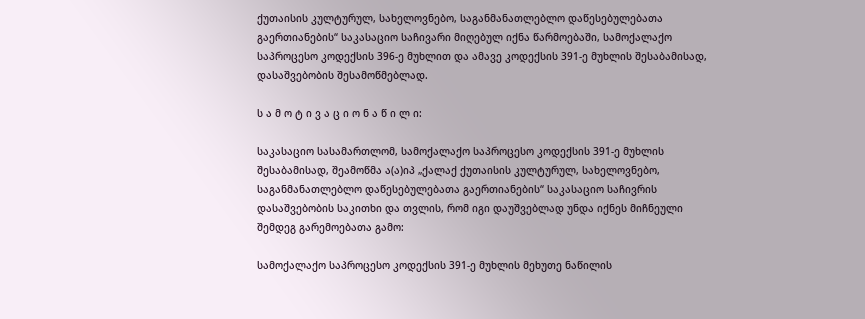ქუთაისის კულტურულ, სახელოვნებო, საგანმანათლებლო დაწესებულებათა გაერთიანების“ საკასაციო საჩივარი მიღებულ იქნა წარმოებაში, სამოქალაქო საპროცესო კოდექსის 396-ე მუხლით და ამავე კოდექსის 391-ე მუხლის შესაბამისად, დასაშვებობის შესამოწმებლად.

ს ა მ ო ტ ი ვ ა ც ი ო ნ ა წ ი ლ ი:

საკასაციო სასამართლომ, სამოქალაქო საპროცესო კოდექსის 391-ე მუხლის შესაბამისად, შეამოწმა ა(ა)იპ „ქალაქ ქუთაისის კულტურულ, სახელოვნებო, საგანმანათლებლო დაწესებულებათა გაერთიანების“ საკასაციო საჩივრის დასაშვებობის საკითხი და თვლის, რომ იგი დაუშვებლად უნდა იქნეს მიჩნეული შემდეგ გარემოებათა გამო:

სამოქალაქო საპროცესო კოდექსის 391-ე მუხლის მეხუთე ნაწილის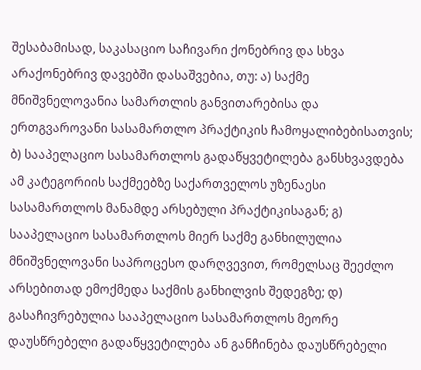შესაბამისად, საკასაციო საჩივარი ქონებრივ და სხვა არაქონებრივ დავებში დასაშვებია, თუ: ა) საქმე მნიშვნელოვანია სამართლის განვითარებისა და ერთგვაროვანი სასამართლო პრაქტიკის ჩამოყალიბებისათვის; ბ) სააპელაციო სასამართლოს გადაწყვეტილება განსხვავდება ამ კატეგორიის საქმეებზე საქართველოს უზენაესი სასამართლოს მანამდე არსებული პრაქტიკისაგან; გ) სააპელაციო სასამართლოს მიერ საქმე განხილულია მნიშვნელოვანი საპროცესო დარღვევით, რომელსაც შეეძლო არსებითად ემოქმედა საქმის განხილვის შედეგზე; დ) გასაჩივრებულია სააპელაციო სასამართლოს მეორე დაუსწრებელი გადაწყვეტილება ან განჩინება დაუსწრებელი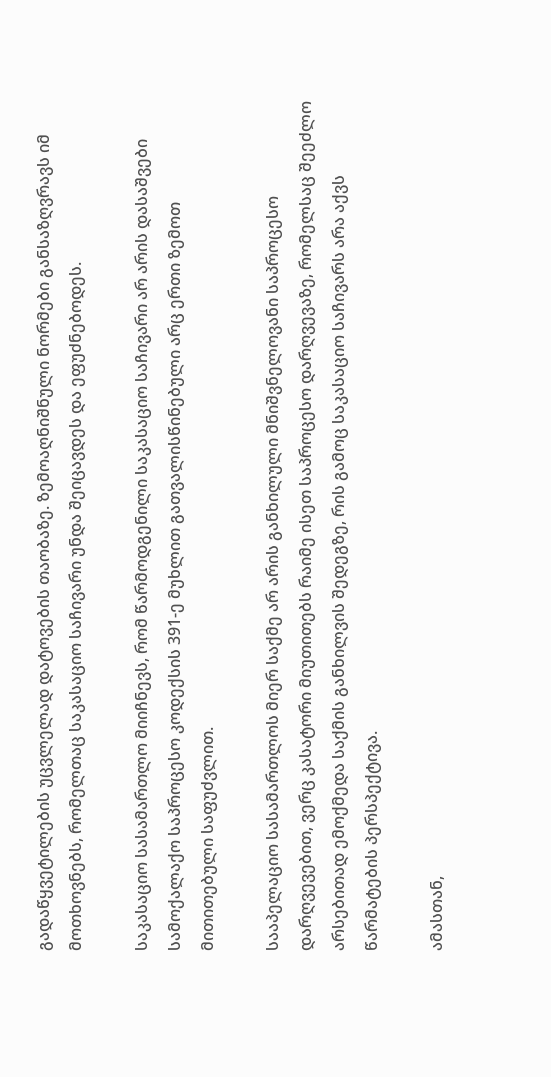გადაწყვეტილების უცვლელად დატოვების თაობაზე. ზემოაღნიშნული ნორმები განსაზღვრავს იმ მოთხოვნებს, რომელთაც საკასაციო საჩივარი უნდა შეიცავდეს და ეფუძნებოდეს.

საკასაციო სასამართლო მიიჩნევს, რომ წარმოდგენილი საკასაციო საჩივარი არ არის დასაშვები სამოქალაქო საპროცესო კოდექსის 391-ე მუხლით გათვალისწინებული არც ერთი ზემოთ მითითებული საფუძვლით.

სააპელაციო სასამართლოს მიერ საქმე არ არის განხილული მნიშვნელოვანი საპროცესო დარღვევებით, ვერც კასატორი მიუთითებს რაიმე ისეთ საპროცესო დარღვევაზე, რომელსაც შეეძლო არსებითად ემოქმედა საქმის განხილვის შედეგზე, რის გამოც საკასაციო საჩივარს არა აქვს წარმატების პერსპექტივა.

ამასთან,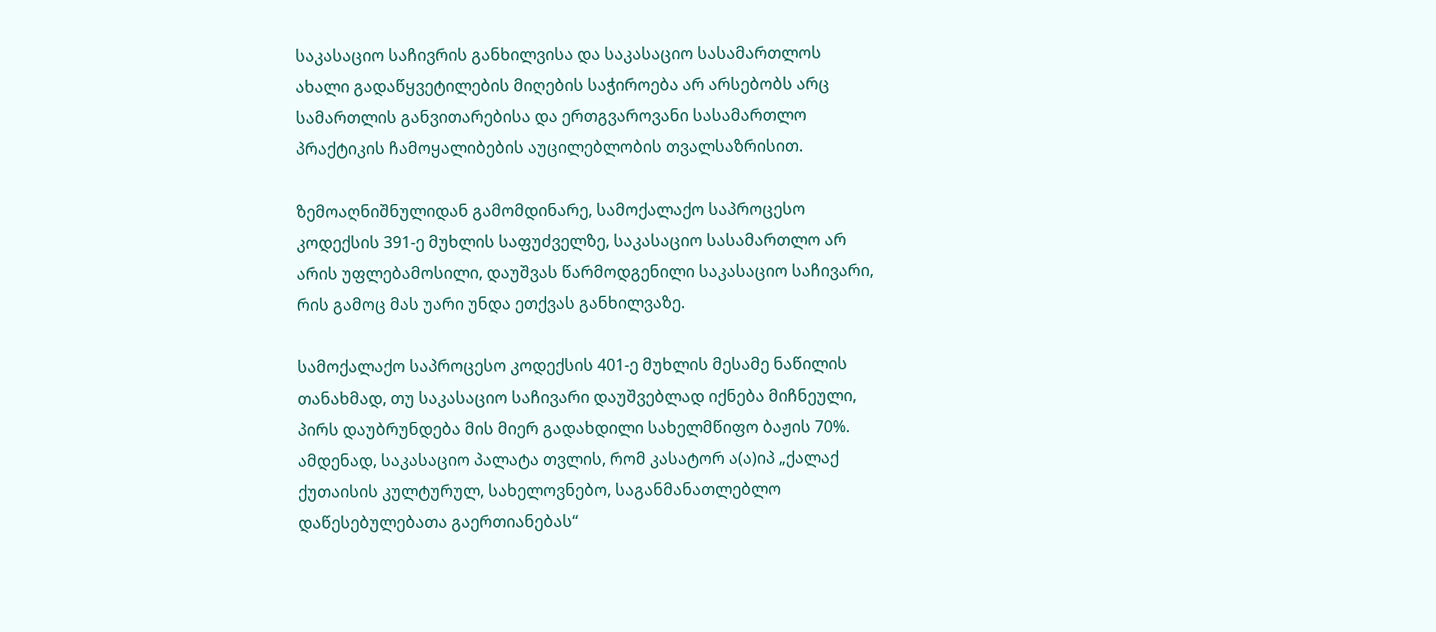საკასაციო საჩივრის განხილვისა და საკასაციო სასამართლოს ახალი გადაწყვეტილების მიღების საჭიროება არ არსებობს არც სამართლის განვითარებისა და ერთგვაროვანი სასამართლო პრაქტიკის ჩამოყალიბების აუცილებლობის თვალსაზრისით.

ზემოაღნიშნულიდან გამომდინარე, სამოქალაქო საპროცესო კოდექსის 391-ე მუხლის საფუძველზე, საკასაციო სასამართლო არ არის უფლებამოსილი, დაუშვას წარმოდგენილი საკასაციო საჩივარი, რის გამოც მას უარი უნდა ეთქვას განხილვაზე.

სამოქალაქო საპროცესო კოდექსის 401-ე მუხლის მესამე ნაწილის თანახმად, თუ საკასაციო საჩივარი დაუშვებლად იქნება მიჩნეული, პირს დაუბრუნდება მის მიერ გადახდილი სახელმწიფო ბაჟის 70%. ამდენად, საკასაციო პალატა თვლის, რომ კასატორ ა(ა)იპ „ქალაქ ქუთაისის კულტურულ, სახელოვნებო, საგანმანათლებლო დაწესებულებათა გაერთიანებას“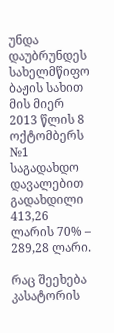უნდა დაუბრუნდეს სახელმწიფო ბაჟის სახით მის მიერ 2013 წლის 8 ოქტომბერს №1 საგადახდო დავალებით გადახდილი 413,26 ლარის 70% – 289,28 ლარი.

რაც შეეხება კასატორის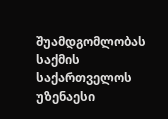შუამდგომლობას საქმის საქართველოს უზენაესი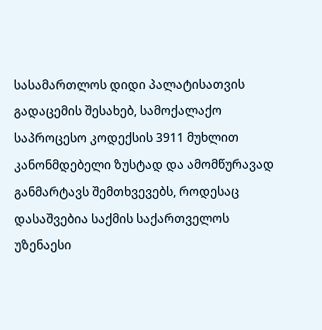სასამართლოს დიდი პალატისათვის გადაცემის შესახებ, სამოქალაქო საპროცესო კოდექსის 3911 მუხლით კანონმდებელი ზუსტად და ამომწურავად განმარტავს შემთხვევებს, როდესაც დასაშვებია საქმის საქართველოს უზენაესი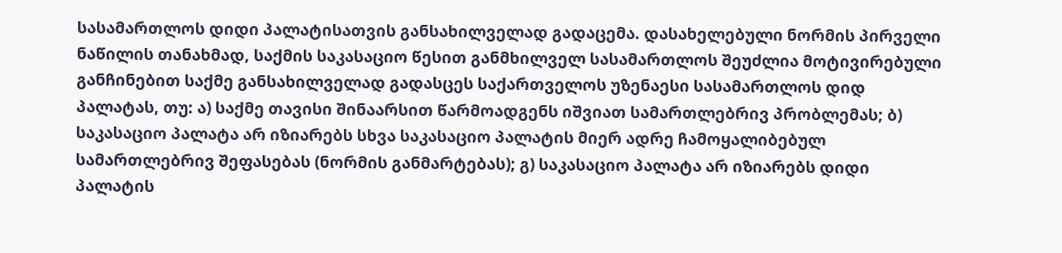სასამართლოს დიდი პალატისათვის განსახილველად გადაცემა. დასახელებული ნორმის პირველი ნაწილის თანახმად, საქმის საკასაციო წესით განმხილველ სასამართლოს შეუძლია მოტივირებული განჩინებით საქმე განსახილველად გადასცეს საქართველოს უზენაესი სასამართლოს დიდ პალატას, თუ: ა) საქმე თავისი შინაარსით წარმოადგენს იშვიათ სამართლებრივ პრობლემას; ბ) საკასაციო პალატა არ იზიარებს სხვა საკასაციო პალატის მიერ ადრე ჩამოყალიბებულ სამართლებრივ შეფასებას (ნორმის განმარტებას); გ) საკასაციო პალატა არ იზიარებს დიდი პალატის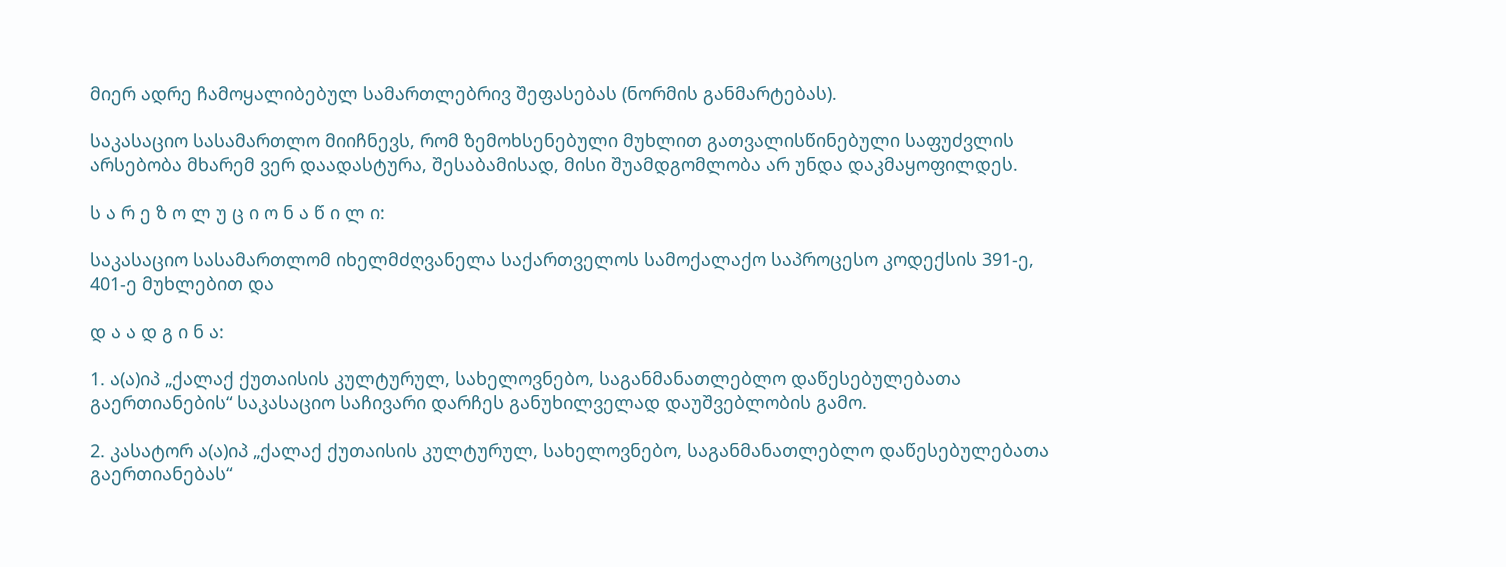მიერ ადრე ჩამოყალიბებულ სამართლებრივ შეფასებას (ნორმის განმარტებას).

საკასაციო სასამართლო მიიჩნევს, რომ ზემოხსენებული მუხლით გათვალისწინებული საფუძვლის არსებობა მხარემ ვერ დაადასტურა, შესაბამისად, მისი შუამდგომლობა არ უნდა დაკმაყოფილდეს.

ს ა რ ე ზ ო ლ უ ც ი ო ნ ა წ ი ლ ი:

საკასაციო სასამართლომ იხელმძღვანელა საქართველოს სამოქალაქო საპროცესო კოდექსის 391-ე, 401-ე მუხლებით და

დ ა ა დ გ ი ნ ა:

1. ა(ა)იპ „ქალაქ ქუთაისის კულტურულ, სახელოვნებო, საგანმანათლებლო დაწესებულებათა გაერთიანების“ საკასაციო საჩივარი დარჩეს განუხილველად დაუშვებლობის გამო.

2. კასატორ ა(ა)იპ „ქალაქ ქუთაისის კულტურულ, სახელოვნებო, საგანმანათლებლო დაწესებულებათა გაერთიანებას“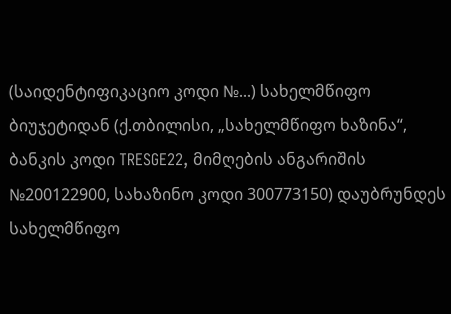(საიდენტიფიკაციო კოდი №...) სახელმწიფო ბიუჯეტიდან (ქ.თბილისი, „სახელმწიფო ხაზინა“, ბანკის კოდი TRESGE22, მიმღების ანგარიშის №200122900, სახაზინო კოდი 300773150) დაუბრუნდეს სახელმწიფო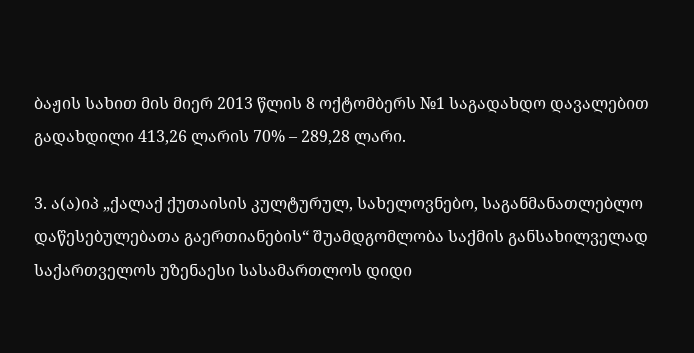ბაჟის სახით მის მიერ 2013 წლის 8 ოქტომბერს №1 საგადახდო დავალებით გადახდილი 413,26 ლარის 70% – 289,28 ლარი.

3. ა(ა)იპ „ქალაქ ქუთაისის კულტურულ, სახელოვნებო, საგანმანათლებლო დაწესებულებათა გაერთიანების“ შუამდგომლობა საქმის განსახილველად საქართველოს უზენაესი სასამართლოს დიდი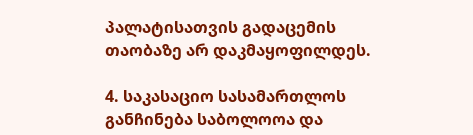პალატისათვის გადაცემის თაობაზე არ დაკმაყოფილდეს.

4. საკასაციო სასამართლოს განჩინება საბოლოოა და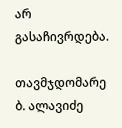არ გასაჩივრდება.

თავმჯდომარე ბ. ალავიძე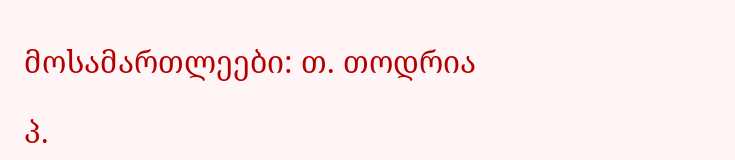მოსამართლეები: თ. თოდრია

პ.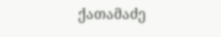ქათამაძე